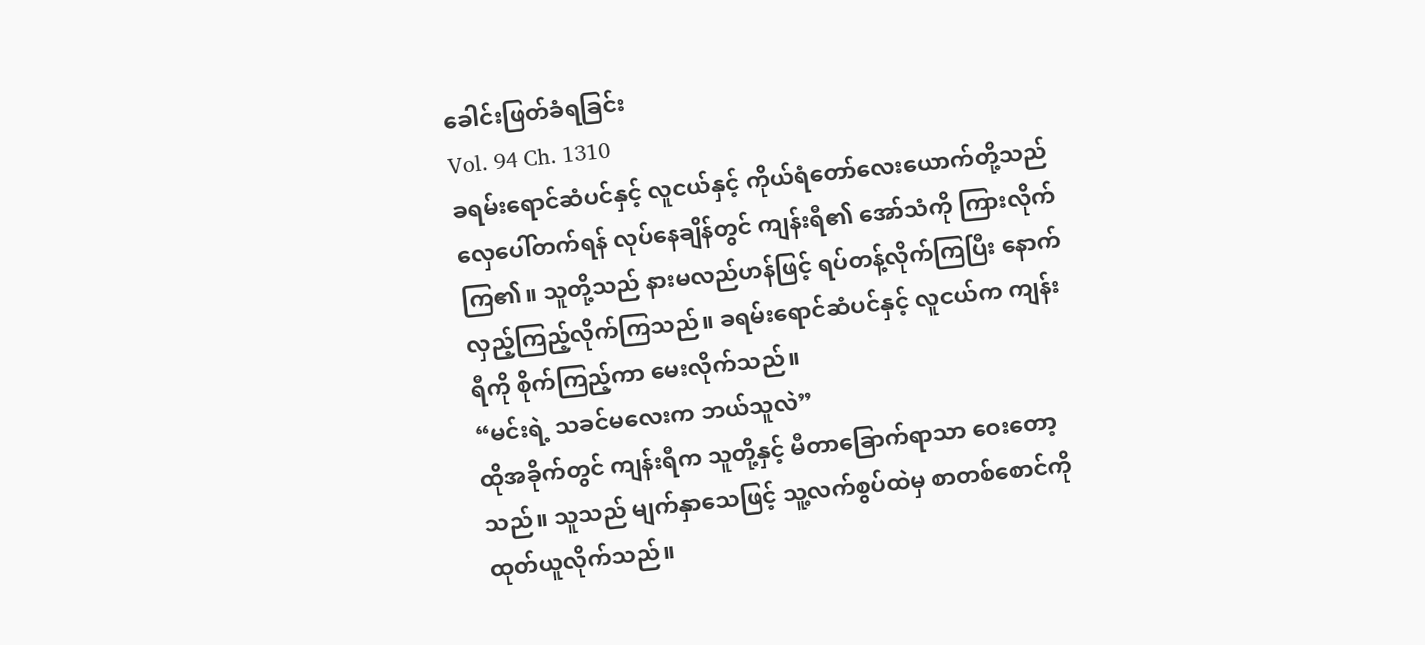ခေါင်းဖြတ်ခံရခြင်း
Vol. 94 Ch. 1310
ခရမ်းရောင်ဆံပင်နှင့် လူငယ်နှင့် ကိုယ်ရံတော်လေးယောက်တို့သည် လှေပေါ်တက်ရန် လုပ်နေချိန်တွင် ကျန်းရီ၏ အော်သံကို ကြားလိုက်ကြ၏။ သူတို့သည် နားမလည်ဟန်ဖြင့် ရပ်တန့်လိုက်ကြပြီး နောက်လှည့်ကြည့်လိုက်ကြသည်။ ခရမ်းရောင်ဆံပင်နှင့် လူငယ်က ကျန်းရီကို စိုက်ကြည့်ကာ မေးလိုက်သည်။
“မင်းရဲ့ သခင်မလေးက ဘယ်သူလဲ”
ထိုအခိုက်တွင် ကျန်းရီက သူတို့နှင့် မီတာခြောက်ရာသာ ဝေးတော့သည်။ သူသည် မျက်နှာသေဖြင့် သူ့လက်စွပ်ထဲမှ စာတစ်စောင်ကို ထုတ်ယူလိုက်သည်။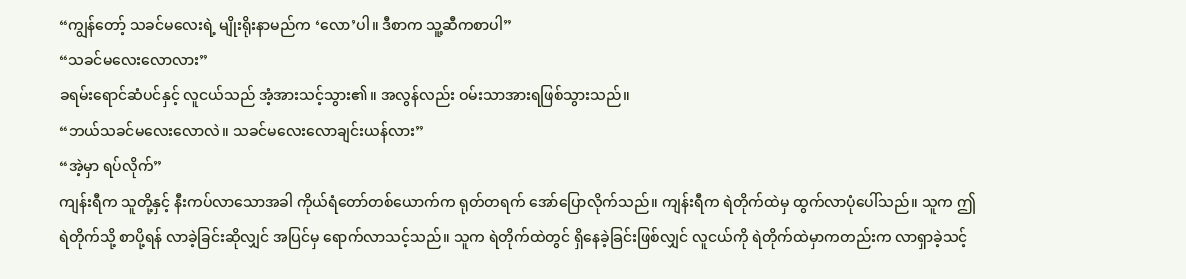“ကျွန်တော့် သခင်မလေးရဲ့ မျိုးရိုးနာမည်က ‘လော’ပါ။ ဒီစာက သူ့ဆီကစာပါ”
“သခင်မလေးလောလား”
ခရမ်းရောင်ဆံပင်နှင့် လူငယ်သည် အံ့အားသင့်သွား၏။ အလွန်လည်း ဝမ်းသာအားရဖြစ်သွားသည်။
“ဘယ်သခင်မလေးလောလဲ။ သခင်မလေးလောချင်းယန်လား”
“အဲ့မှာ ရပ်လိုက်”
ကျန်းရီက သူတို့နှင့် နီးကပ်လာသောအခါ ကိုယ်ရံတော်တစ်ယောက်က ရုတ်တရက် အော်ပြောလိုက်သည်။ ကျန်းရီက ရဲတိုက်ထဲမှ ထွက်လာပုံပေါ်သည်။ သူက ဤရဲတိုက်သို့ စာပို့ရန် လာခဲ့ခြင်းဆိုလျှင် အပြင်မှ ရောက်လာသင့်သည်။ သူက ရဲတိုက်ထဲတွင် ရှိနေခဲ့ခြင်းဖြစ်လျှင် လူငယ်ကို ရဲတိုက်ထဲမှာကတည်းက လာရှာခဲ့သင့်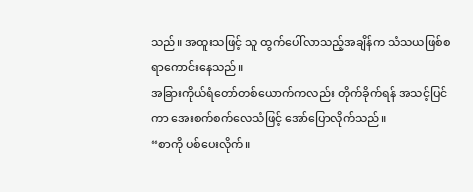သည်။ အထူးသဖြင့် သူ ထွက်ပေါ်လာသည့်အချိန်က သံသယဖြစ်စရာကောင်းနေသည်။
အခြားကိုယ်ရံတော်တစ်ယောက်ကလည်း တိုက်ခိုက်ရန် အသင့်ပြင်ကာ အေးစက်စက်လေသံဖြင့် အော်ပြောလိုက်သည်။
“စာကို ပစ်ပေးလိုက်။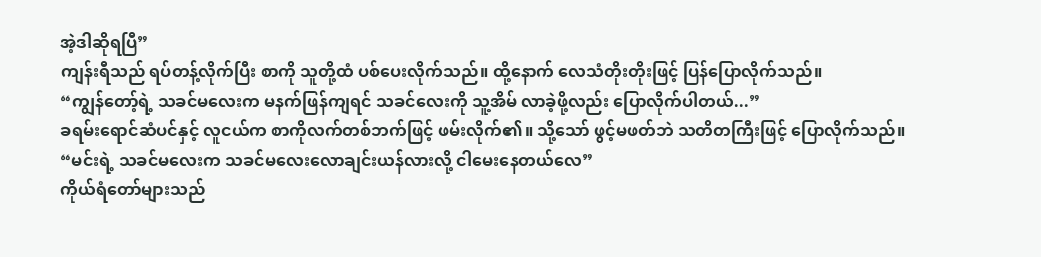အဲ့ဒါဆိုရပြီ”
ကျန်းရီသည် ရပ်တန့်လိုက်ပြီး စာကို သူတို့ထံ ပစ်ပေးလိုက်သည်။ ထို့နောက် လေသံတိုးတိုးဖြင့် ပြန်ပြောလိုက်သည်။
“ကျွန်တော့်ရဲ့ သခင်မလေးက မနက်ဖြန်ကျရင် သခင်လေးကို သူ့အိမ် လာခဲ့ဖို့လည်း ပြောလိုက်ပါတယ်...”
ခရမ်းရောင်ဆံပင်နှင့် လူငယ်က စာကိုလက်တစ်ဘက်ဖြင့် ဖမ်းလိုက်၏။ သို့သော် ဖွင့်မဖတ်ဘဲ သတိတကြီးဖြင့် ပြောလိုက်သည်။
“မင်းရဲ့ သခင်မလေးက သခင်မလေးလောချင်းယန်လားလို့ ငါမေးနေတယ်လေ”
ကိုယ်ရံတော်များသည်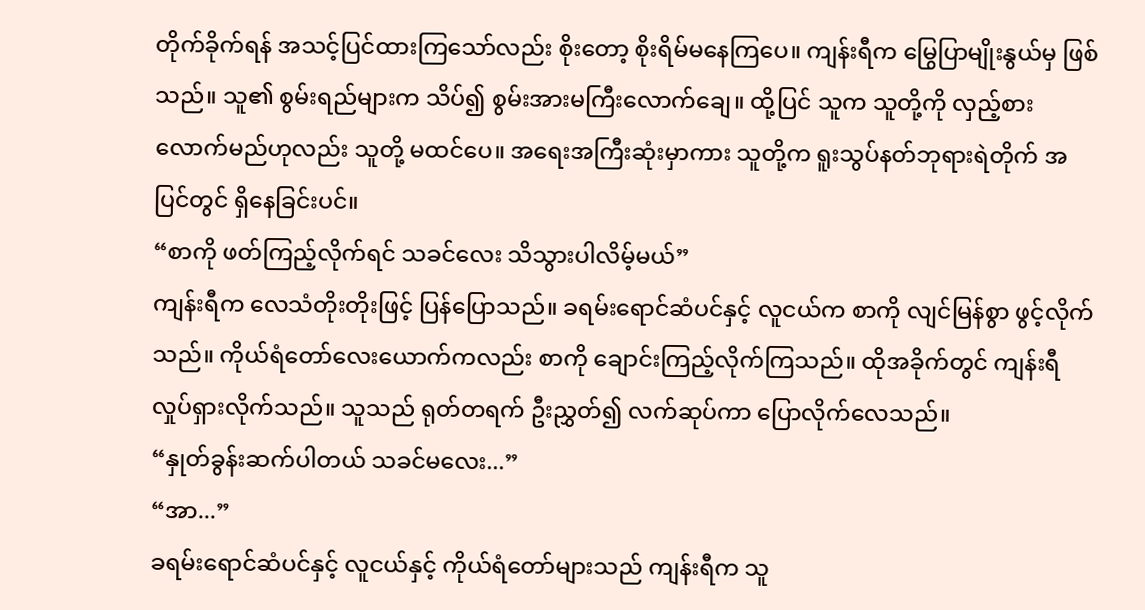တိုက်ခိုက်ရန် အသင့်ပြင်ထားကြသော်လည်း စိုးတော့ စိုးရိမ်မနေကြပေ။ ကျန်းရီက မြွေပြာမျိုးနွယ်မှ ဖြစ်သည်။ သူ၏ စွမ်းရည်များက သိပ်၍ စွမ်းအားမကြီးလောက်ချေ။ ထို့ပြင် သူက သူတို့ကို လှည့်စားလောက်မည်ဟုလည်း သူတို့ မထင်ပေ။ အရေးအကြီးဆုံးမှာကား သူတို့က ရူးသွပ်နတ်ဘုရားရဲတိုက် အပြင်တွင် ရှိနေခြင်းပင်။
“စာကို ဖတ်ကြည့်လိုက်ရင် သခင်လေး သိသွားပါလိမ့်မယ်”
ကျန်းရီက လေသံတိုးတိုးဖြင့် ပြန်ပြောသည်။ ခရမ်းရောင်ဆံပင်နှင့် လူငယ်က စာကို လျင်မြန်စွာ ဖွင့်လိုက်သည်။ ကိုယ်ရံတော်လေးယောက်ကလည်း စာကို ချောင်းကြည့်လိုက်ကြသည်။ ထိုအခိုက်တွင် ကျန်းရီ လှုပ်ရှားလိုက်သည်။ သူသည် ရုတ်တရက် ဦးညွှတ်၍ လက်ဆုပ်ကာ ပြောလိုက်လေသည်။
“နှုတ်ခွန်းဆက်ပါတယ် သခင်မလေး...”
“အာ...”
ခရမ်းရောင်ဆံပင်နှင့် လူငယ်နှင့် ကိုယ်ရံတော်များသည် ကျန်းရီက သူ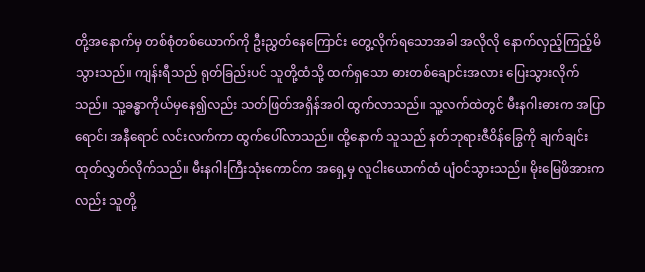တို့အနောက်မှ တစ်စုံတစ်ယောက်ကို ဦးညွှတ်နေကြောင်း တွေ့လိုက်ရသောအခါ အလိုလို နောက်လှည့်ကြည့်မိသွားသည်။ ကျန်းရီသည် ရုတ်ခြည်းပင် သူတို့ထံသို့ ထက်ရှသော ဓားတစ်ချောင်းအလား ပြေးသွားလိုက်သည်။ သူ့ခန္ဓာကိုယ်မှနေ၍လည်း သတ်ဖြတ်အရှိန်အဝါ ထွက်လာသည်။ သူ့လက်ထဲတွင် မီးနဂါးဓားက အပြာရောင်၊ အနီရောင် လင်းလက်ကာ ထွက်ပေါ်လာသည်။ ထို့နောက် သူသည် နတ်ဘုရားဇီဝိန်ခြွေကို ချက်ချင်း ထုတ်လွှတ်လိုက်သည်။ မီးနဂါးကြီးသုံးကောင်က အရှေ့မှ လူငါးယောက်ထံ ပျံဝင်သွားသည်။ မိုးမြေဖိအားကလည်း သူတို့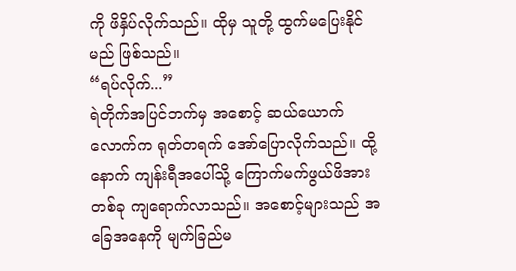ကို ဖိနှိပ်လိုက်သည်။ ထိုမှ သူတို့ ထွက်မပြေးနိုင်မည် ဖြစ်သည်။
“ရပ်လိုက်...”
ရဲတိုက်အပြင်ဘက်မှ အစောင့် ဆယ်ယောက်လောက်က ရုတ်တရက် အော်ပြောလိုက်သည်။ ထို့နောက် ကျန်းရီအပေါ်သို့ ကြောက်မက်ဖွယ်ဖိအားတစ်ခု ကျရောက်လာသည်။ အစောင့်များသည် အခြေအနေကို မျက်ခြည်မ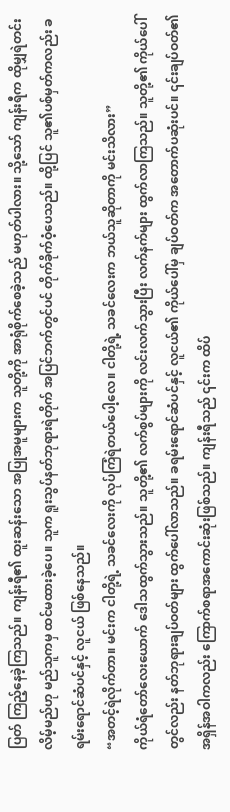ပြတ် ကြည့်နေခဲ့ကြသည်။ ကျန်းရီ၏ ထူးဆန်းသော အပြုအမူများက သူတို့ကို အာရုံစိုက်စေခဲ့သည် မဟုတ်ပါလား။ သို့သော် ကျန်းရီက ထိုမျှရဲတင်းလိမ့်မည်ဟု မည်သူကမှ ထင်မထားခဲ့ပေ။ သူက ရူးသွပ်နတ်ဘုရားရဲတိုက် အပြင်ဘက်တွင်ပင် တိုက်ခိုက်ဝံ့ပေသည်။ ထို့ပြင် သူ၏ပစ်မှတ်ကလည်း ခရမ်းရောင်ဆံပင်နှင့် လူငယ် ဖြစ်နေသည်။
“အတင့်ရဲလိုက်တာ။ မင်းက ငါတို့ရဲ့ သခင်လေးကို လုပ်ကြံရဲတယ်ပေါ့လေ။ ငါတို့ရဲ့ သခင်လေးက ဘယ်သူဆိုတာကို မင်းသိလား”
ကိုယ်ရံတော်လေးယောက် ဒေါသထွက်သွားသည်။ သူတို့၏ လက်စွပ်များကို လင်းလက်သွားပြီး လက်နက်များ ထွက်လာကြသည်။ သူတို့၏ ကိုယ်ပေါ်တွင်လည်း နတ်ဘုရားချပ်ဝတ်များ ထွက်ပေါ်လာသည်။ ခရမ်းရောင်ဆံပင်နှင့် လူငယ်၏ ကိုယ်ပေါ်မှ ချပ်ဝတ်က အတောက်ပဆုံးပင်။ ၎င်းချပ်ဝတ်၏ အရှိန်အဝါကလည်း ကြောက်စရာအကောင်းဆုံးဖြစ်သည်။ ကျန်းရီသည် ၎င်းက ထိပ်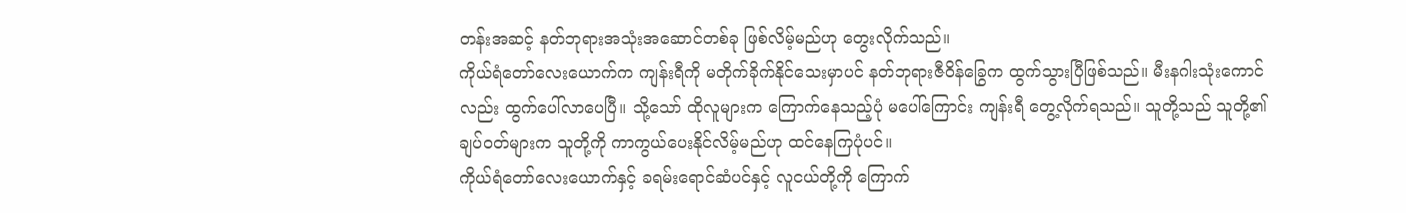တန်းအဆင့် နတ်ဘုရားအသုံးအဆောင်တစ်ခု ဖြစ်လိမ့်မည်ဟု တွေးလိုက်သည်။
ကိုယ်ရံတော်လေးယောက်က ကျန်းရီကို မတိုက်ခိုက်နိုင်သေးမှာပင် နတ်ဘုရားဇီဝိန်ခြွေက ထွက်သွားပြီဖြစ်သည်။ မီးနဂါးသုံးကောင်လည်း ထွက်ပေါ်လာပေပြီ။ သို့သော် ထိုလူများက ကြောက်နေသည့်ပုံ မပေါ်ကြောင်း ကျန်းရီ တွေ့လိုက်ရသည်။ သူတို့သည် သူတို့၏ချပ်ဝတ်များက သူတို့ကို ကာကွယ်ပေးနိုင်လိမ့်မည်ဟု ထင်နေကြပုံပင်။
ကိုယ်ရံတော်လေးယောက်နှင့် ခရမ်းရောင်ဆံပင်နှင့် လူငယ်တို့ကို ကြောက်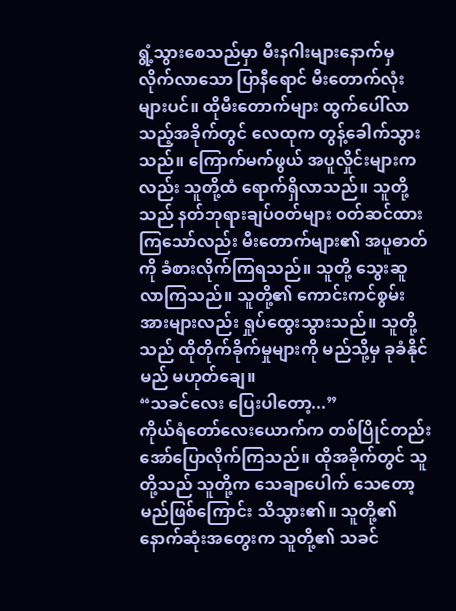ရွံ့သွားစေသည်မှာ မီးနဂါးများနောက်မှ လိုက်လာသော ပြာနီရောင် မီးတောက်လုံးများပင်။ ထိုမီးတောက်များ ထွက်ပေါ်လာသည့်အခိုက်တွင် လေထုက တွန့်ခေါက်သွားသည်။ ကြောက်မက်ဖွယ် အပူလှိုင်းများကလည်း သူတို့ထံ ရောက်ရှိလာသည်။ သူတို့သည် နတ်ဘုရားချပ်ဝတ်များ ဝတ်ဆင်ထားကြသော်လည်း မီးတောက်များ၏ အပူဓာတ်ကို ခံစားလိုက်ကြရသည်။ သူတို့ သွေးဆူလာကြသည်။ သူတို့၏ ကောင်းကင်စွမ်းအားများလည်း ရှုပ်ထွေးသွားသည်။ သူတို့သည် ထိုတိုက်ခိုက်မှုများကို မည်သို့မှ ခုခံနိုင်မည် မဟုတ်ချေ။
“သခင်လေး ပြေးပါတော့...”
ကိုယ်ရံတော်လေးယောက်က တစ်ပြိုင်တည်း အော်ပြောလိုက်ကြသည်။ ထိုအခိုက်တွင် သူတို့သည် သူတို့က သေချာပေါက် သေတော့မည်ဖြစ်ကြောင်း သိသွား၏။ သူတို့၏ နောက်ဆုံးအတွေးက သူတို့၏ သခင်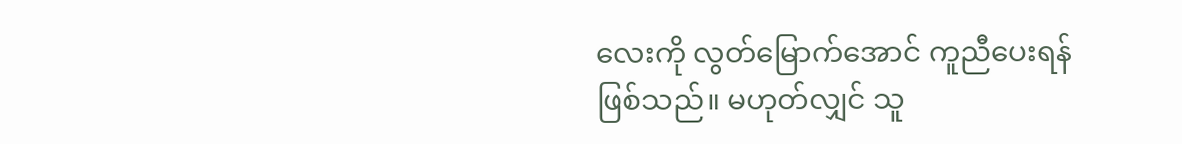လေးကို လွတ်မြောက်အောင် ကူညီပေးရန်ဖြစ်သည်။ မဟုတ်လျှင် သူ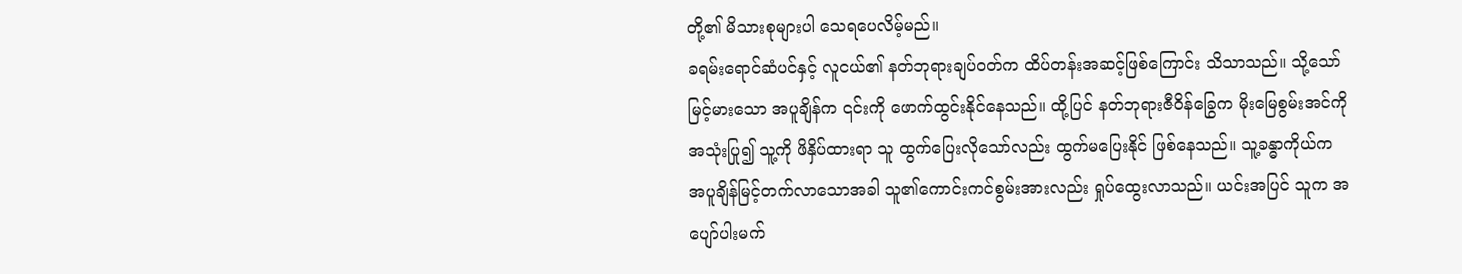တို့၏ မိသားစုများပါ သေရပေလိမ့်မည်။
ခရမ်းရောင်ဆံပင်နှင့် လူငယ်၏ နတ်ဘုရားချပ်ဝတ်က ထိပ်တန်းအဆင့်ဖြစ်ကြောင်း သိသာသည်။ သို့သော် မြင့်မားသော အပူချိန်က ၎င်းကို ဖောက်ထွင်းနိုင်နေသည်။ ထို့ပြင် နတ်ဘုရားဇီဝိန်ခြွေက မိုးမြေစွမ်းအင်ကို အသုံးပြု၍ သူ့ကို ဖိနှိပ်ထားရာ သူ ထွက်ပြေးလိုသော်လည်း ထွက်မပြေးနိုင် ဖြစ်နေသည်။ သူ့ခန္ဓာကိုယ်က အပူချိန်မြင့်တက်လာသောအခါ သူ၏ကောင်းကင်စွမ်းအားလည်း ရှုပ်ထွေးလာသည်။ ယင်းအပြင် သူက အပျော်ပါးမက်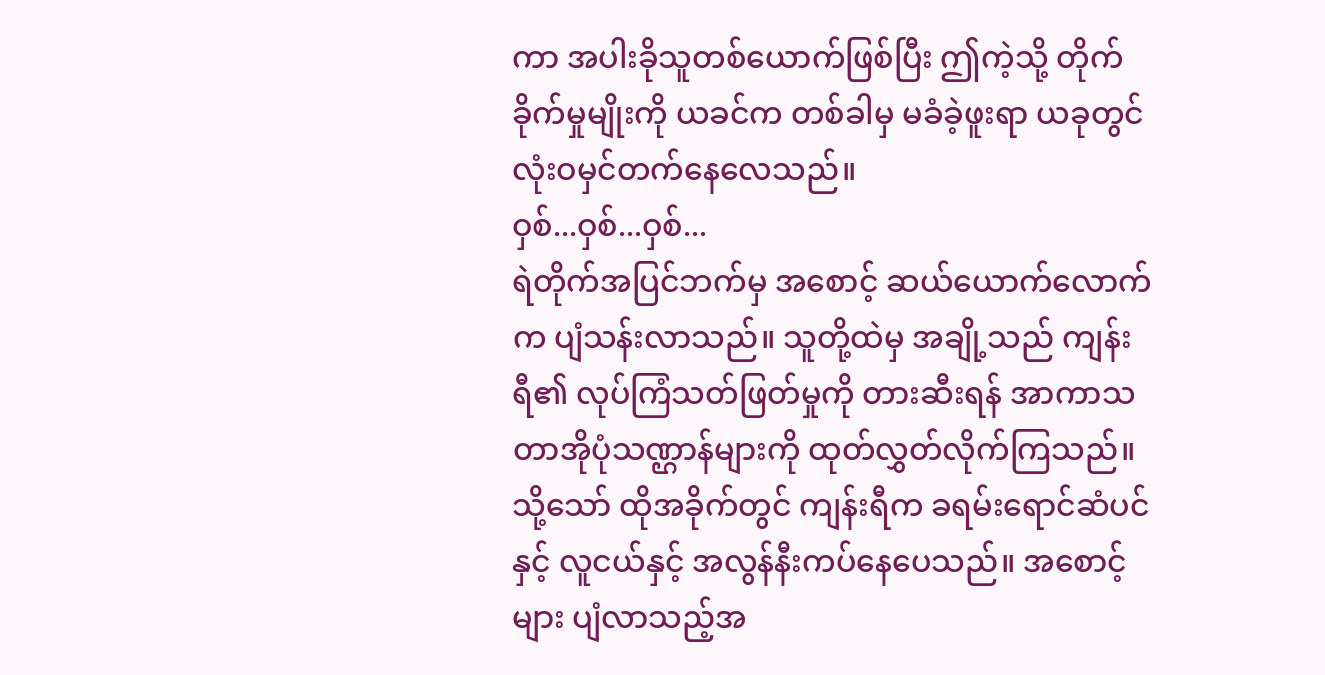ကာ အပါးခိုသူတစ်ယောက်ဖြစ်ပြီး ဤကဲ့သို့ တိုက်ခိုက်မှုမျိုးကို ယခင်က တစ်ခါမှ မခံခဲ့ဖူးရာ ယခုတွင် လုံးဝမှင်တက်နေလေသည်။
ဝှစ်...ဝှစ်...ဝှစ်...
ရဲတိုက်အပြင်ဘက်မှ အစောင့် ဆယ်ယောက်လောက်က ပျံသန်းလာသည်။ သူတို့ထဲမှ အချို့သည် ကျန်းရီ၏ လုပ်ကြံသတ်ဖြတ်မှုကို တားဆီးရန် အာကာသတာအိုပုံသဏ္ဌာန်များကို ထုတ်လွှတ်လိုက်ကြသည်။ သို့သော် ထိုအခိုက်တွင် ကျန်းရီက ခရမ်းရောင်ဆံပင်နှင့် လူငယ်နှင့် အလွန်နီးကပ်နေပေသည်။ အစောင့်များ ပျံလာသည့်အ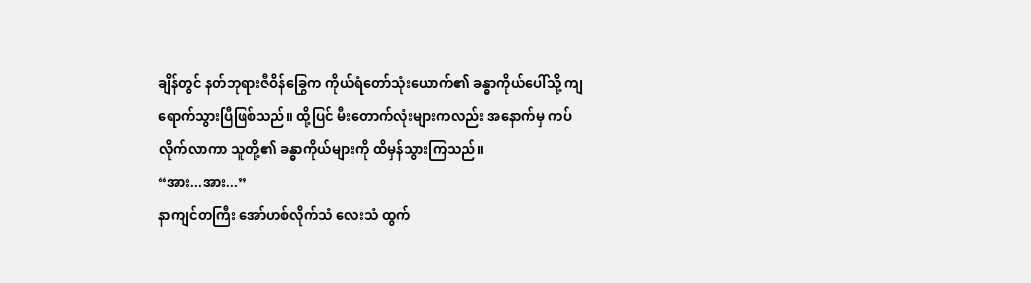ချိန်တွင် နတ်ဘုရားဇီဝိန်ခြွေက ကိုယ်ရံတော်သုံးယောက်၏ ခန္ဓာကိုယ်ပေါ်သို့ ကျရောက်သွားပြီဖြစ်သည်။ ထို့ပြင် မီးတောက်လုံးများကလည်း အနောက်မှ ကပ်လိုက်လာကာ သူတို့၏ ခန္ဓာကိုယ်များကို ထိမှန်သွားကြသည်။
“အား...အား...”
နာကျင်တကြီး အော်ဟစ်လိုက်သံ လေးသံ ထွက်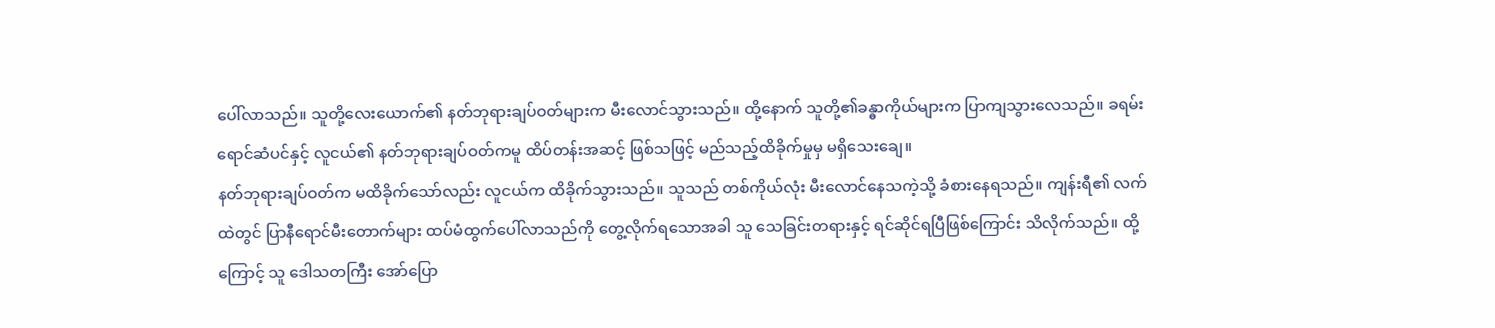ပေါ်လာသည်။ သူတို့လေးယောက်၏ နတ်ဘုရားချပ်ဝတ်များက မီးလောင်သွားသည်။ ထို့နောက် သူတို့၏ခန္ဓာကိုယ်များက ပြာကျသွားလေသည်။ ခရမ်းရောင်ဆံပင်နှင့် လူငယ်၏ နတ်ဘုရားချပ်ဝတ်ကမူ ထိပ်တန်းအဆင့် ဖြစ်သဖြင့် မည်သည့်ထိခိုက်မှုမှ မရှိသေးချေ။
နတ်ဘုရားချပ်ဝတ်က မထိခိုက်သော်လည်း လူငယ်က ထိခိုက်သွားသည်။ သူသည် တစ်ကိုယ်လုံး မီးလောင်နေသကဲ့သို့ ခံစားနေရသည်။ ကျန်းရီ၏ လက်ထဲတွင် ပြာနီရောင်မီးတောက်များ ထပ်မံထွက်ပေါ်လာသည်ကို တွေ့လိုက်ရသောအခါ သူ သေခြင်းတရားနှင့် ရင်ဆိုင်ရပြီဖြစ်ကြောင်း သိလိုက်သည်။ ထို့ကြောင့် သူ ဒေါသတကြီး အော်ပြော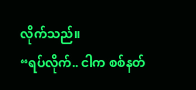လိုက်သည်။
“ရပ်လိုက်.. ငါက စစ်နတ်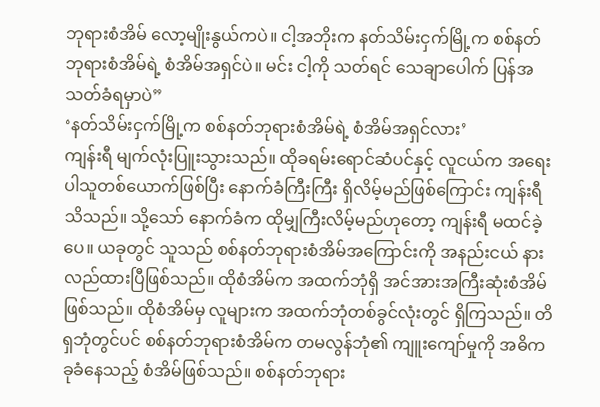ဘုရားစံအိမ် လော့မျိုးနွယ်ကပဲ။ ငါ့အဘိုးက နတ်သိမ်းငှက်မြို့က စစ်နတ်ဘုရားစံအိမ်ရဲ့ စံအိမ်အရှင်ပဲ။ မင်း ငါ့ကို သတ်ရင် သေချာပေါက် ပြန်အသတ်ခံရမှာပဲ”
‘နတ်သိမ်းငှက်မြို့က စစ်နတ်ဘုရားစံအိမ်ရဲ့ စံအိမ်အရှင်လား’
ကျန်းရီ မျက်လုံးပြူးသွားသည်။ ထိုခရမ်းရောင်ဆံပင်နှင့် လူငယ်က အရေးပါသူတစ်ယောက်ဖြစ်ပြီး နောက်ခံကြီးကြီး ရှိလိမ့်မည်ဖြစ်ကြောင်း ကျန်းရီသိသည်။ သို့သော် နောက်ခံက ထိုမျှကြီးလိမ့်မည်ဟုတော့ ကျန်းရီ မထင်ခဲ့ပေ။ ယခုတွင် သူသည် စစ်နတ်ဘုရားစံအိမ်အကြောင်းကို အနည်းငယ် နားလည်ထားပြီဖြစ်သည်။ ထိုစံအိမ်က အထက်ဘုံရှိ အင်အားအကြီးဆုံးစံအိမ်ဖြစ်သည်။ ထိုစံအိမ်မှ လူများက အထက်ဘုံတစ်ခွင်လုံးတွင် ရှိကြသည်။ တိရှဘုံတွင်ပင် စစ်နတ်ဘုရားစံအိမ်က တမလွန်ဘုံ၏ ကျူးကျော်မှုကို အဓိကခုခံနေသည့် စံအိမ်ဖြစ်သည်။ စစ်နတ်ဘုရား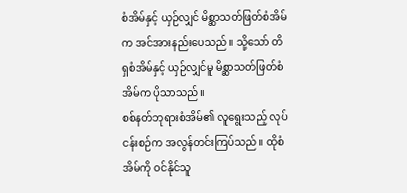စံအိမ်နှင့် ယှဉ်လျှင် မိစ္ဆာသတ်ဖြတ်စံအိမ်က အင်အားနည်းပေသည်။ သို့သော် တိရှစံအိမ်နှင့် ယှဉ်လျှင်မူ မိစ္ဆာသတ်ဖြတ်စံအိမ်က ပိုသာသည်။
စစ်နတ်ဘုရားစံအိမ်၏ လူရွေးသည့် လုပ်ငန်းစဉ်က အလွန်တင်းကြပ်သည်။ ထိုစံအိမ်ကို ဝင်နိုင်သူ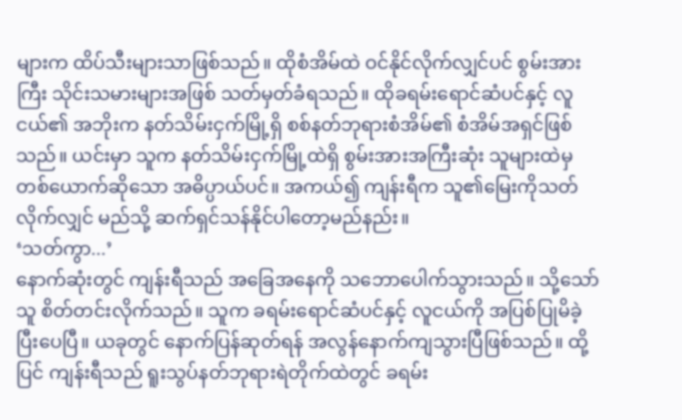များက ထိပ်သီးများသာဖြစ်သည်။ ထိုစံအိမ်ထဲ ဝင်နိုင်လိုက်လျှင်ပင် စွမ်းအားကြီး သိုင်းသမားများအဖြစ် သတ်မှတ်ခံရသည်။ ထိုခရမ်းရောင်ဆံပင်နှင့် လူငယ်၏ အဘိုးက နတ်သိမ်းငှက်မြို့ရှိ စစ်နတ်ဘုရားစံအိမ်၏ စံအိမ်အရှင်ဖြစ်သည်။ ယင်းမှာ သူက နတ်သိမ်းငှက်မြို့ထဲရှိ စွမ်းအားအကြီးဆုံး သူများထဲမှ တစ်ယောက်ဆိုသော အဓိပ္ပာယ်ပင်။ အကယ်၍ ကျန်းရီက သူ၏မြေးကိုသတ်လိုက်လျှင် မည်သို့ ဆက်ရှင်သန်နိုင်ပါတော့မည်နည်း။
‘သတ်ကွာ...’
နောက်ဆုံးတွင် ကျန်းရီသည် အခြေအနေကို သဘောပေါက်သွားသည်။ သို့သော် သူ စိတ်တင်းလိုက်သည်။ သူက ခရမ်းရောင်ဆံပင်နှင့် လူငယ်ကို အပြစ်ပြုမိခဲ့ပြီးပေပြီ။ ယခုတွင် နောက်ပြန်ဆုတ်ရန် အလွန်နောက်ကျသွားပြီဖြစ်သည်။ ထို့ပြင် ကျန်းရီသည် ရူးသွပ်နတ်ဘုရားရဲတိုက်ထဲတွင် ခရမ်း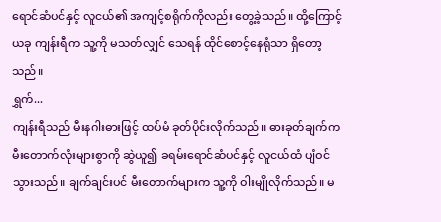ရောင်ဆံပင်နှင့် လူငယ်၏ အကျင့်စရိုက်ကိုလည်း တွေ့ခဲ့သည်။ ထို့ကြောင့် ယခု ကျန်းရီက သူ့ကို မသတ်လျှင် သေရန် ထိုင်စောင့်နေရုံသာ ရှိတော့သည်။
ရွှက်...
ကျန်းရီသည် မီးနဂါးဓားဖြင့် ထပ်မံ ခုတ်ပိုင်းလိုက်သည်။ ဓားခုတ်ချက်က မီးတောက်လုံးများစွာကို ဆွဲယူ၍ ခရမ်းရောင်ဆံပင်နှင့် လူငယ်ထံ ပျံဝင်သွားသည်။ ချက်ချင်းပင် မီးတောက်များက သူ့ကို ဝါးမျိုလိုက်သည်။ မ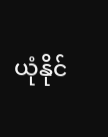ယုံနိုင်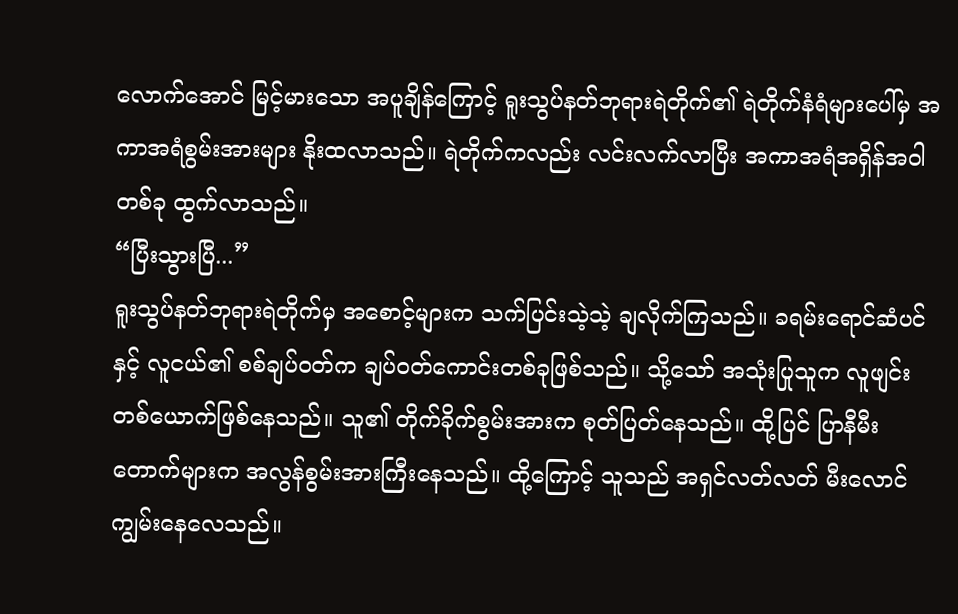လောက်အောင် မြင့်မားသော အပူချိန်ကြောင့် ရူးသွပ်နတ်ဘုရားရဲတိုက်၏ ရဲတိုက်နံရံများပေါ်မှ အကာအရံစွမ်းအားများ နိုးထလာသည်။ ရဲတိုက်ကလည်း လင်းလက်လာပြီး အကာအရံအရှိန်အဝါတစ်ခု ထွက်လာသည်။
“ပြီးသွားပြီ...”
ရူးသွပ်နတ်ဘုရားရဲတိုက်မှ အစောင့်များက သက်ပြင်းသဲ့သဲ့ ချလိုက်ကြသည်။ ခရမ်းရောင်ဆံပင်နှင့် လူငယ်၏ စစ်ချပ်ဝတ်က ချပ်ဝတ်ကောင်းတစ်ခုဖြစ်သည်။ သို့သော် အသုံးပြုသူက လူဖျင်းတစ်ယောက်ဖြစ်နေသည်။ သူ၏ တိုက်ခိုက်စွမ်းအားက စုတ်ပြတ်နေသည်။ ထို့ပြင် ပြာနီမီးတောက်များက အလွန်စွမ်းအားကြီးနေသည်။ ထို့ကြောင့် သူသည် အရှင်လတ်လတ် မီးလောင်ကျွမ်းနေလေသည်။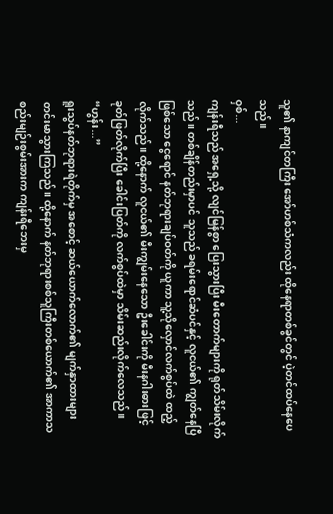သူ၏ နာကျင်တကြီး အော်ဟစ်သံကလည်း ထိုနေရာတစ်ခွင်တွင် ပဲ့တင်ထပ်နေပေသည်။
ဝှစ်...
ကျန်းရီသည် အရှေ့သို့ လျင်မြန်စွာ ပြေးသွားပြီး မီးတောက်များကို ရုတ်သိမ်းလိုက်သည်။ တစ်ချိန်တည်းမှာပင် သူသည် ခရမ်းရောင်ဆံပင်နှင့် လူငယ်၏ ကျွတ်နေပြီဖြစ်သော ငွေရောင် နတ်ဘုရားချပ်ဝတ်ကို ယူကာ သူ့သိုလှောင်လက်စွပ်ထဲ ထည့်လိုက်သည်။ ထို့နောက် လူငယ်၏ မီးကျွမ်းနေသော ဦးခေါင်းကို မီးနဂါးဓားဖြင့် ခုတ်ဖြတ်လိုက်ပြီး ခေါင်းပြတ်ကို လက်စွပ်ထဲမှာ သိမ်းဆည်းလိုက်လေသည်။
“ဟွန်း...”
ရူးသွပ်နတ်ဘုရားရဲတိုက်မှ အစောင့် ဆယ်ယောက်လောက်၏ မျက်နှာထားများ တင်းမာသွားကြသည်။ ထို့နောက် နတ်ဘုရားစစ်သူကြီးတစ်ယောက်၏ အာကာသစည်းမျဉ်းစွမ်းအားက ကျန်းရီဘေးမှ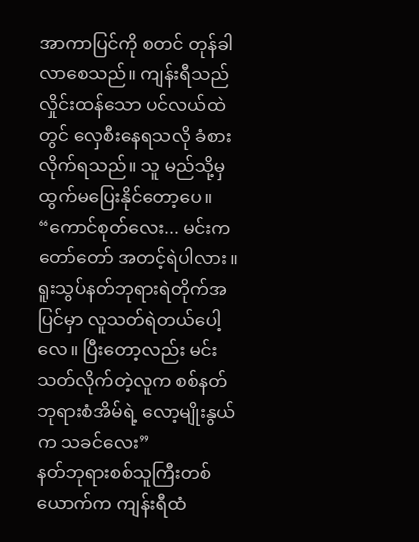အာကာပြင်ကို စတင် တုန်ခါလာစေသည်။ ကျန်းရီသည် လှိုင်းထန်သော ပင်လယ်ထဲတွင် လှေစီးနေရသလို ခံစားလိုက်ရသည်။ သူ မည်သို့မှ ထွက်မပြေးနိုင်တော့ပေ။
“ကောင်စုတ်လေး... မင်းက တော်တော် အတင့်ရဲပါလား။ ရူးသွပ်နတ်ဘုရားရဲတိုက်အပြင်မှာ လူသတ်ရဲတယ်ပေါ့လေ။ ပြီးတော့လည်း မင်းသတ်လိုက်တဲ့လူက စစ်နတ်ဘုရားစံအိမ်ရဲ့ လော့မျိုးနွယ်က သခင်လေး”
နတ်ဘုရားစစ်သူကြီးတစ်ယောက်က ကျန်းရီထံ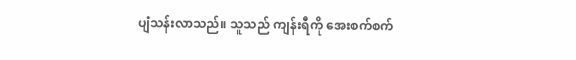ပျံသန်းလာသည်။ သူသည် ကျန်းရီကို အေးစက်စက်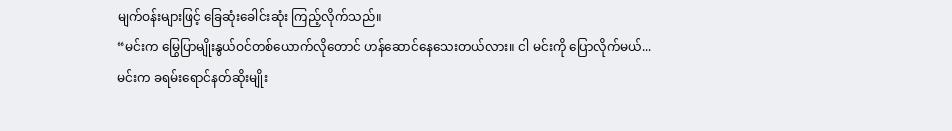မျက်ဝန်းများဖြင့် ခြေဆုံးခေါင်းဆုံး ကြည့်လိုက်သည်။
“မင်းက မြွေပြာမျိုးနွယ်ဝင်တစ်ယောက်လိုတောင် ဟန်ဆောင်နေသေးတယ်လား။ ငါ မင်းကို ပြောလိုက်မယ်... မင်းက ခရမ်းရောင်နတ်ဆိုးမျိုး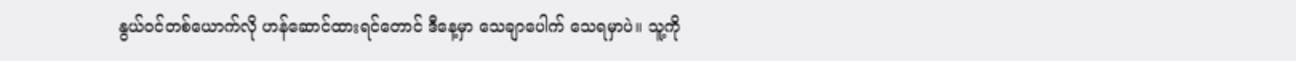နွယ်ဝင်တစ်ယောက်လို ဟန်ဆောင်ထားရင်တောင် ဒီနေ့မှာ သေချာပေါက် သေရမှာပဲ။ သူ့ကို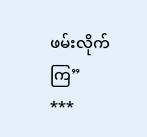ဖမ်းလိုက်ကြ”
***